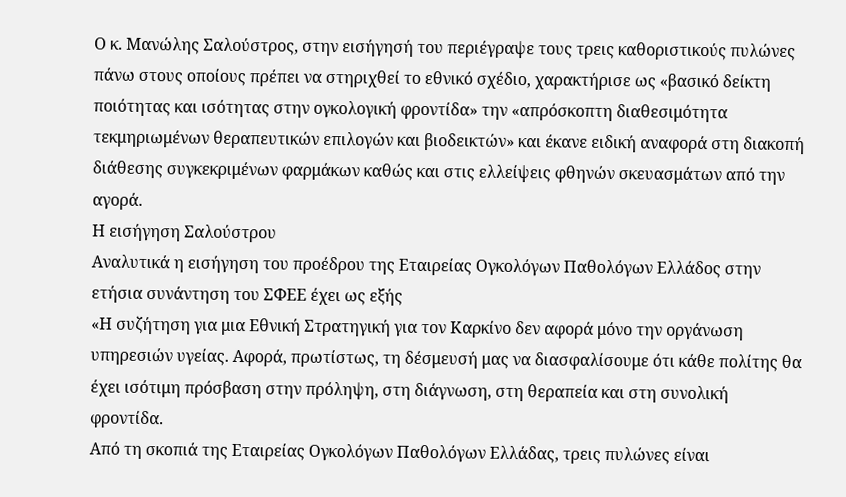Ο κ. Μανώλης Σαλούστρος, στην εισήγησή του περιέγραψε τους τρεις καθοριστικούς πυλώνες πάνω στους οποίους πρέπει να στηριχθεί το εθνικό σχέδιο, χαρακτήρισε ως «βασικό δείκτη ποιότητας και ισότητας στην ογκολογική φροντίδα» την «απρόσκοπτη διαθεσιμότητα τεκμηριωμένων θεραπευτικών επιλογών και βιοδεικτών» και έκανε ειδική αναφορά στη διακοπή διάθεσης συγκεκριμένων φαρμάκων καθώς και στις ελλείψεις φθηνών σκευασμάτων από την αγορά.
Η εισήγηση Σαλούστρου
Αναλυτικά η εισήγηση του προέδρου της Εταιρείας Ογκολόγων Παθολόγων Ελλάδος στην ετήσια συνάντηση του ΣΦΕΕ έχει ως εξής
«Η συζήτηση για μια Εθνική Στρατηγική για τον Καρκίνο δεν αφορά μόνο την οργάνωση υπηρεσιών υγείας. Αφορά, πρωτίστως, τη δέσμευσή μας να διασφαλίσουμε ότι κάθε πολίτης θα έχει ισότιμη πρόσβαση στην πρόληψη, στη διάγνωση, στη θεραπεία και στη συνολική φροντίδα.
Από τη σκοπιά της Εταιρείας Ογκολόγων Παθολόγων Ελλάδας, τρεις πυλώνες είναι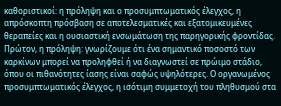καθοριστικοί: η πρόληψη και ο προσυμπτωματικός έλεγχος, η απρόσκοπτη πρόσβαση σε αποτελεσματικές και εξατομικευμένες θεραπείες και η ουσιαστική ενσωμάτωση της παρηγορικής φροντίδας.
Πρώτον, η πρόληψη: γνωρίζουμε ότι ένα σημαντικό ποσοστό των καρκίνων μπορεί να προληφθεί ή να διαγνωστεί σε πρώιμο στάδιο, όπου οι πιθανότητες ίασης είναι σαφώς υψηλότερες. Ο οργανωμένος προσυμπτωματικός έλεγχος, η ισότιμη συμμετοχή του πληθυσμού στα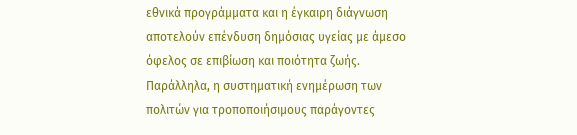εθνικά προγράμματα και η έγκαιρη διάγνωση αποτελούν επένδυση δημόσιας υγείας με άμεσο όφελος σε επιβίωση και ποιότητα ζωής.
Παράλληλα, η συστηματική ενημέρωση των πολιτών για τροποποιήσιμους παράγοντες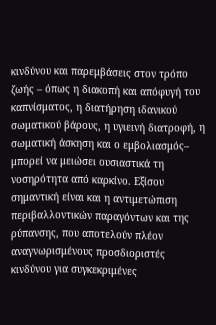κινδύνου και παρεμβάσεις στον τρόπο ζωής – όπως η διακοπή και απόφυγή του καπνίσματος, η διατήρηση ιδανικού σωματικού βάρους, η υγιεινή διατροφή, η σωματική άσκηση και ο εμβολιασμός– μπορεί να μειώσει ουσιαστικά τη νοσηρότητα από καρκίνο. Εξίσου σημαντική είναι και η αντιμετώπιση περιβαλλοντικών παραγόντων και της ρύπανσης, που αποτελούν πλέον αναγνωρισμένους προσδιοριστές κινδύνου για συγκεκριμένες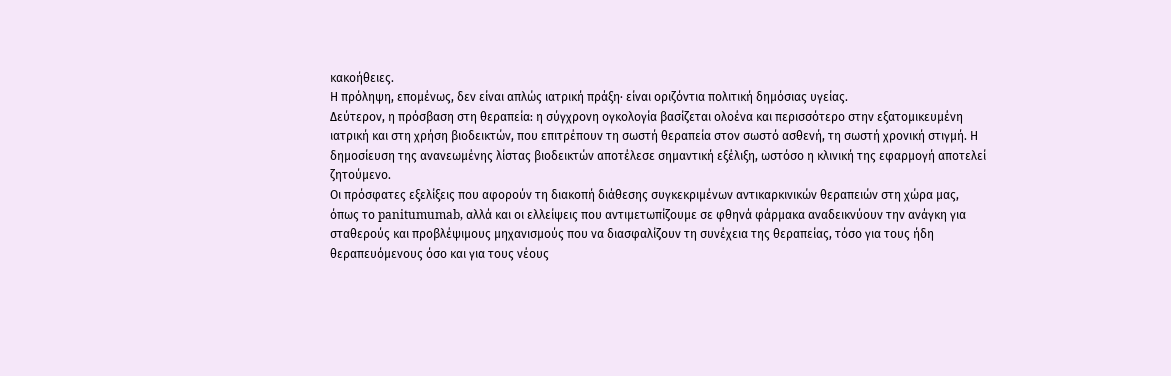κακοήθειες.
Η πρόληψη, επομένως, δεν είναι απλώς ιατρική πράξη· είναι οριζόντια πολιτική δημόσιας υγείας.
Δεύτερον, η πρόσβαση στη θεραπεία: η σύγχρονη ογκολογία βασίζεται ολοένα και περισσότερο στην εξατομικευμένη ιατρική και στη χρήση βιοδεικτών, που επιτρέπουν τη σωστή θεραπεία στον σωστό ασθενή, τη σωστή χρονική στιγμή. Η δημοσίευση της ανανεωμένης λίστας βιοδεικτών αποτέλεσε σημαντική εξέλιξη, ωστόσο η κλινική της εφαρμογή αποτελεί ζητούμενο.
Οι πρόσφατες εξελίξεις που αφορούν τη διακοπή διάθεσης συγκεκριμένων αντικαρκινικών θεραπειών στη χώρα μας, όπως το panitumumab, αλλά και οι ελλείψεις που αντιμετωπίζουμε σε φθηνά φάρμακα αναδεικνύουν την ανάγκη για σταθερούς και προβλέψιμους μηχανισμούς που να διασφαλίζουν τη συνέχεια της θεραπείας, τόσο για τους ήδη θεραπευόμενους όσο και για τους νέους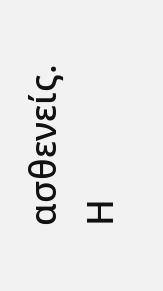ασθενείς.
Η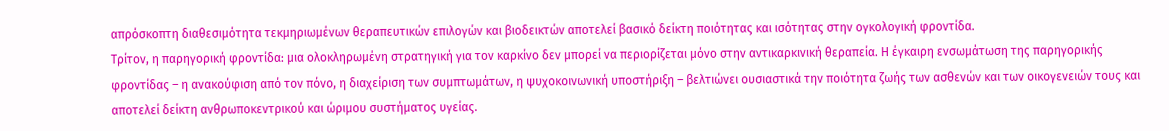απρόσκοπτη διαθεσιμότητα τεκμηριωμένων θεραπευτικών επιλογών και βιοδεικτών αποτελεί βασικό δείκτη ποιότητας και ισότητας στην ογκολογική φροντίδα.
Τρίτον, η παρηγορική φροντίδα: μια ολοκληρωμένη στρατηγική για τον καρκίνο δεν μπορεί να περιορίζεται μόνο στην αντικαρκινική θεραπεία. Η έγκαιρη ενσωμάτωση της παρηγορικής φροντίδας – η ανακούφιση από τον πόνο, η διαχείριση των συμπτωμάτων, η ψυχοκοινωνική υποστήριξη – βελτιώνει ουσιαστικά την ποιότητα ζωής των ασθενών και των οικογενειών τους και αποτελεί δείκτη ανθρωποκεντρικού και ώριμου συστήματος υγείας.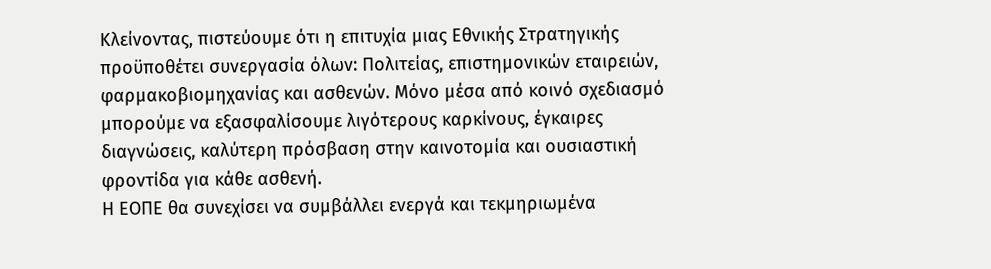Κλείνοντας, πιστεύουμε ότι η επιτυχία μιας Εθνικής Στρατηγικής προϋποθέτει συνεργασία όλων: Πολιτείας, επιστημονικών εταιρειών, φαρμακοβιομηχανίας και ασθενών. Μόνο μέσα από κοινό σχεδιασμό μπορούμε να εξασφαλίσουμε λιγότερους καρκίνους, έγκαιρες διαγνώσεις, καλύτερη πρόσβαση στην καινοτομία και ουσιαστική φροντίδα για κάθε ασθενή.
Η ΕΟΠΕ θα συνεχίσει να συμβάλλει ενεργά και τεκμηριωμένα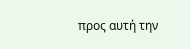προς αυτή την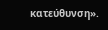κατεύθυνση».